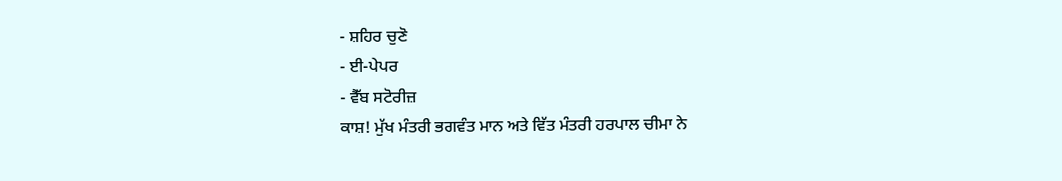- ਸ਼ਹਿਰ ਚੁਣੋ
- ਈ-ਪੇਪਰ
- ਵੈੱਬ ਸਟੋਰੀਜ਼
ਕਾਸ਼! ਮੁੱਖ ਮੰਤਰੀ ਭਗਵੰਤ ਮਾਨ ਅਤੇ ਵਿੱਤ ਮੰਤਰੀ ਹਰਪਾਲ ਚੀਮਾ ਨੇ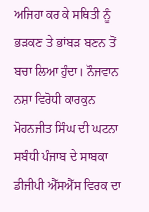ਅਜਿਹਾ ਕਰ ਕੇ ਸਥਿਤੀ ਨੂੰ ਭੜਕਣ ਤੇ ਭਾਂਬੜ ਬਣਨ ਤੋਂ ਬਚਾ ਲਿਆ ਹੁੰਦਾ। ਨੌਜਵਾਨ ਨਸ਼ਾ ਵਿਰੋਧੀ ਕਾਰਕੁਨ ਮੋਹਨਜੀਤ ਸਿੰਘ ਦੀ ਘਟਨਾ ਸਬੰਧੀ ਪੰਜਾਬ ਦੇ ਸਾਬਕਾ ਡੀਜੀਪੀ ਐੱਸਐੱਸ ਵਿਰਕ ਦਾ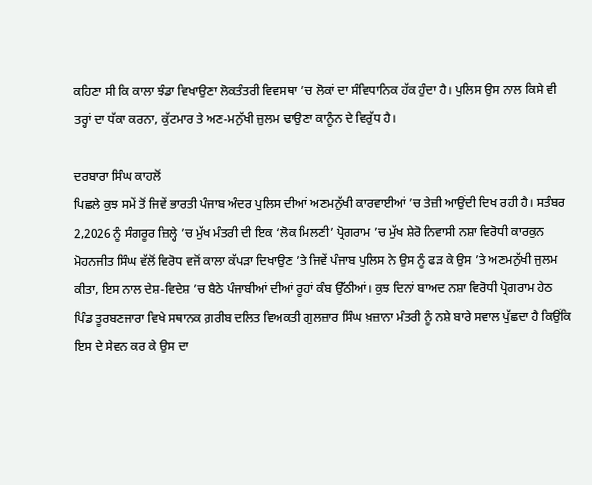ਕਹਿਣਾ ਸੀ ਕਿ ਕਾਲਾ ਝੰਡਾ ਵਿਖਾਉਣਾ ਲੋਕਤੰਤਰੀ ਵਿਵਸਥਾ ’ਚ ਲੋਕਾਂ ਦਾ ਸੰਵਿਧਾਨਿਕ ਹੱਕ ਹੁੰਦਾ ਹੈ। ਪੁਲਿਸ ਉਸ ਨਾਲ ਕਿਸੇ ਵੀ ਤਰ੍ਹਾਂ ਦਾ ਧੱਕਾ ਕਰਨਾ, ਕੁੱਟਮਾਰ ਤੇ ਅਣ-ਮਨੁੱਖੀ ਜ਼ੁਲਮ ਢਾਉਣਾ ਕਾਨੂੰਨ ਦੇ ਵਿਰੁੱਧ ਹੈ।

ਦਰਬਾਰਾ ਸਿੰਘ ਕਾਹਲੋਂ
ਪਿਛਲੇ ਕੁਝ ਸਮੇਂ ਤੋਂ ਜਿਵੇਂ ਭਾਰਤੀ ਪੰਜਾਬ ਅੰਦਰ ਪੁਲਿਸ ਦੀਆਂ ਅਣਮਨੁੱਖੀ ਕਾਰਵਾਈਆਂ ’ਚ ਤੇਜ਼ੀ ਆਉਂਦੀ ਦਿਖ ਰਹੀ ਹੈ। ਸਤੰਬਰ 2,2026 ਨੂੰ ਸੰਗਰੂਰ ਜ਼ਿਲ੍ਹੇ ’ਚ ਮੁੱਖ ਮੰਤਰੀ ਦੀ ਇਕ ‘ਲੋਕ ਮਿਲਣੀ’ ਪ੍ਰੋਗਰਾਮ ’ਚ ਮੁੱਖ ਸ਼ੇਰੋ ਨਿਵਾਸੀ ਨਸ਼ਾ ਵਿਰੋਧੀ ਕਾਰਕੁਨ ਮੋਹਨਜੀਤ ਸਿੰਘ ਵੱਲੋਂ ਵਿਰੋਧ ਵਜੋਂ ਕਾਲਾ ਕੱਪੜਾ ਦਿਖਾਉਣ ’ਤੇ ਜਿਵੇਂ ਪੰਜਾਬ ਪੁਲਿਸ ਨੇ ਉਸ ਨੂੰ ਫੜ ਕੇ ਉਸ ’ਤੇ ਅਣਮਨੁੱਖੀ ਜੁਲਮ ਕੀਤਾ, ਇਸ ਨਾਲ ਦੇਸ਼-ਵਿਦੇਸ਼ ’ਚ ਬੈਠੇ ਪੰਜਾਬੀਆਂ ਦੀਆਂ ਰੂਹਾਂ ਕੰਬ ਉੱਠੀਆਂ। ਕੁਝ ਦਿਨਾਂ ਬਾਅਦ ਨਸ਼ਾ ਵਿਰੋਧੀ ਪ੍ਰੋਗਰਾਮ ਹੇਠ ਪਿੰਡ ਤੂਰਬਣਜਾਰਾ ਵਿਖੇ ਸਥਾਨਕ ਗ਼ਰੀਬ ਦਲਿਤ ਵਿਅਕਤੀ ਗੁਲਜ਼ਾਰ ਸਿੰਘ ਖ਼ਜ਼ਾਨਾ ਮੰਤਰੀ ਨੂੰ ਨਸ਼ੇ ਬਾਰੇ ਸਵਾਲ ਪੁੱਛਦਾ ਹੈ ਕਿਉਂਕਿ ਇਸ ਦੇ ਸੇਵਨ ਕਰ ਕੇ ਉਸ ਦਾ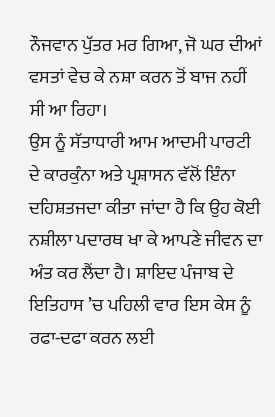ਨੌਜਵਾਨ ਪੁੱਤਰ ਮਰ ਗਿਆ, ਜੋ ਘਰ ਦੀਆਂ ਵਸਤਾਂ ਵੇਚ ਕੇ ਨਸ਼ਾ ਕਰਨ ਤੋਂ ਬਾਜ ਨਹੀਂ ਸੀ ਆ ਰਿਹਾ।
ਉਸ ਨੂੰ ਸੱਤਾਧਾਰੀ ਆਮ ਆਦਮੀ ਪਾਰਟੀ ਦੇ ਕਾਰਕੁੰਨਾ ਅਤੇ ਪ੍ਰਸ਼ਾਸਨ ਵੱਲੋਂ ਇੰਨਾ ਦਹਿਸ਼ਤਜਦਾ ਕੀਤਾ ਜਾਂਦਾ ਹੈ ਕਿ ਉਹ ਕੋਈ ਨਸ਼ੀਲਾ ਪਦਾਰਥ ਖਾ ਕੇ ਆਪਣੇ ਜੀਵਨ ਦਾ ਅੰਤ ਕਰ ਲੈਂਦਾ ਹੈ। ਸ਼ਾਇਦ ਪੰਜਾਬ ਦੇ ਇਤਿਹਾਸ ’ਚ ਪਹਿਲੀ ਵਾਰ ਇਸ ਕੇਸ ਨੂੰ ਰਫਾ-ਦਫਾ ਕਰਨ ਲਈ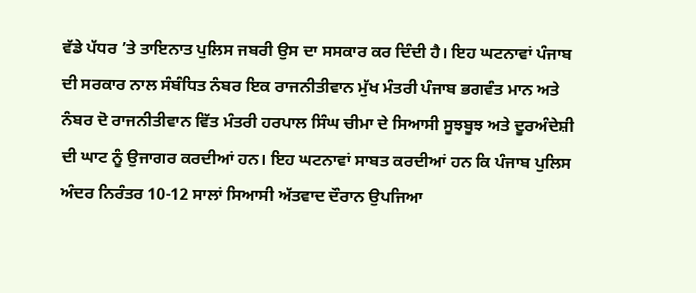ਵੱਡੇ ਪੱਧਰ ’ਤੇ ਤਾਇਨਾਤ ਪੁਲਿਸ ਜਬਰੀ ਉਸ ਦਾ ਸਸਕਾਰ ਕਰ ਦਿੰਦੀ ਹੈ। ਇਹ ਘਟਨਾਵਾਂ ਪੰਜਾਬ ਦੀ ਸਰਕਾਰ ਨਾਲ ਸੰਬੰਧਿਤ ਨੰਬਰ ਇਕ ਰਾਜਨੀਤੀਵਾਨ ਮੁੱਖ ਮੰਤਰੀ ਪੰਜਾਬ ਭਗਵੰਤ ਮਾਨ ਅਤੇ ਨੰਬਰ ਦੋ ਰਾਜਨੀਤੀਵਾਨ ਵਿੱਤ ਮੰਤਰੀ ਹਰਪਾਲ ਸਿੰਘ ਚੀਮਾ ਦੇ ਸਿਆਸੀ ਸੂਝਬੂਝ ਅਤੇ ਦੂਰਅੰਦੇਸ਼ੀ ਦੀ ਘਾਟ ਨੂੰ ਉਜਾਗਰ ਕਰਦੀਆਂ ਹਨ। ਇਹ ਘਟਨਾਵਾਂ ਸਾਬਤ ਕਰਦੀਆਂ ਹਨ ਕਿ ਪੰਜਾਬ ਪੁਲਿਸ ਅੰਦਰ ਨਿਰੰਤਰ 10-12 ਸਾਲਾਂ ਸਿਆਸੀ ਅੱਤਵਾਦ ਦੌਰਾਨ ਉਪਜਿਆ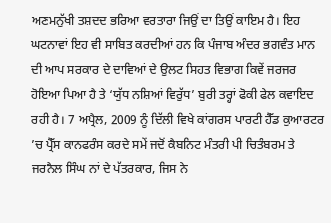ਅਣਮਨੁੱਖੀ ਤਸ਼ਦਦ ਭਰਿਆ ਵਰਤਾਰਾ ਜਿਉਂ ਦਾ ਤਿਉਂ ਕਾਇਮ ਹੈ। ਇਹ ਘਟਨਾਵਾਂ ਇਹ ਵੀ ਸਾਬਿਤ ਕਰਦੀਆਂ ਹਨ ਕਿ ਪੰਜਾਬ ਅੰਦਰ ਭਗਵੰਤ ਮਾਨ ਦੀ ਆਪ ਸਰਕਾਰ ਦੇ ਦਾਵਿਆਂ ਦੇ ਉਲਟ ਸਿਹਤ ਵਿਭਾਗ ਕਿਵੇਂ ਜਰਜਰ ਹੋਇਆ ਪਿਆ ਹੈ ਤੇ ‘ਯੁੱਧ ਨਸ਼ਿਆਂ ਵਿਰੁੱਧ’ ਬੁਰੀ ਤਰ੍ਹਾਂ ਫੋਕੀ ਫੇਲ ਕਵਾਇਦ ਰਹੀ ਹੈ। 7 ਅਪ੍ਰੈਲ, 2009 ਨੂੰ ਦਿੱਲੀ ਵਿਖੇ ਕਾਂਗਰਸ ਪਾਰਟੀ ਹੈੱਡ ਕੁਆਰਟਰ ’ਚ ਪ੍ਰੈੱਸ ਕਾਨਫਰੰਸ ਕਰਦੇ ਸਮੇਂ ਜਦੋਂ ਕੈਬਨਿਟ ਮੰਤਰੀ ਪੀ ਚਿਤੰਬਰਮ ਤੇ ਜਰਨੈਲ ਸਿੰਘ ਨਾਂ ਦੇ ਪੱਤਰਕਾਰ, ਜਿਸ ਨੇ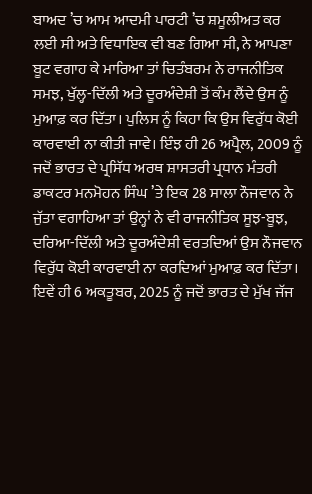ਬਾਅਦ ’ਚ ਆਮ ਆਦਮੀ ਪਾਰਟੀ ’ਚ ਸ਼ਮੂਲੀਅਤ ਕਰ ਲਈ ਸੀ ਅਤੇ ਵਿਧਾਇਕ ਵੀ ਬਣ ਗਿਆ ਸੀ, ਨੇ ਆਪਣਾ ਬੂਟ ਵਗਾਹ ਕੇ ਮਾਰਿਆ ਤਾਂ ਚਿਤੰਬਰਮ ਨੇ ਰਾਜਨੀਤਿਕ ਸਮਝ, ਖੁੱਲ੍ਹ-ਦਿੱਲੀ ਅਤੇ ਦੂਰਅੰਦੇਸ਼ੀ ਤੋਂ ਕੰਮ ਲੈਂਦੇ ਉਸ ਨੂੰ ਮੁਆਫ਼ ਕਰ ਦਿੱਤਾ। ਪੁਲਿਸ ਨੂੰ ਕਿਹਾ ਕਿ ਉਸ ਵਿਰੁੱਧ ਕੋਈ ਕਾਰਵਾਈ ਨਾ ਕੀਤੀ ਜਾਵੇ। ਇੰਝ ਹੀ 26 ਅਪ੍ਰੈਲ, 2009 ਨੂੰ ਜਦੋਂ ਭਾਰਤ ਦੇ ਪ੍ਰਸਿੱਧ ਅਰਥ ਸ਼ਾਸਤਰੀ ਪ੍ਰਧਾਨ ਮੰਤਰੀ ਡਾਕਟਰ ਮਨਮੋਹਨ ਸਿੰਘ ’ਤੇ ਇਕ 28 ਸਾਲਾ ਨੌਜਵਾਨ ਨੇ ਜੁੱਤਾ ਵਗਾਹਿਆ ਤਾਂ ਉਨ੍ਹਾਂ ਨੇ ਵੀ ਰਾਜਨੀਤਿਕ ਸੂਝ-ਬੂਝ, ਦਰਿਆ-ਦਿੱਲੀ ਅਤੇ ਦੂਰਅੰਦੇਸ਼ੀ ਵਰਤਦਿਆਂ ਉਸ ਨੌਜਵਾਨ ਵਿਰੁੱਧ ਕੋਈ ਕਾਰਵਾਈ ਨਾ ਕਰਦਿਆਂ ਮੁਆਫ਼ ਕਰ ਦਿੱਤਾ। ਇਵੇਂ ਹੀ 6 ਅਕਤੂਬਰ, 2025 ਨੂੰ ਜਦੋਂ ਭਾਰਤ ਦੇ ਮੁੱਖ ਜੱਜ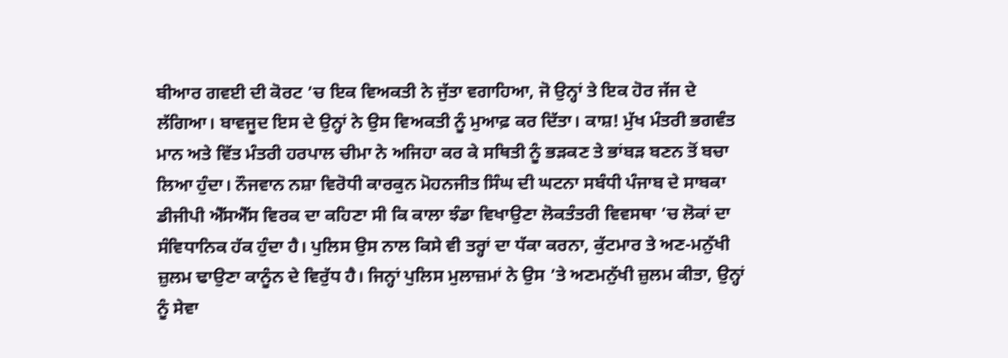ਬੀਆਰ ਗਵਈ ਦੀ ਕੋਰਟ ’ਚ ਇਕ ਵਿਅਕਤੀ ਨੇ ਜੁੱਤਾ ਵਗਾਹਿਆ, ਜੋ ਉਨ੍ਹਾਂ ਤੇ ਇਕ ਹੋਰ ਜੱਜ ਦੇ ਲੱਗਿਆ। ਬਾਵਜੂਦ ਇਸ ਦੇ ਉਨ੍ਹਾਂ ਨੇ ਉਸ ਵਿਅਕਤੀ ਨੂੰ ਮੁਆਫ਼ ਕਰ ਦਿੱਤਾ। ਕਾਸ਼! ਮੁੱਖ ਮੰਤਰੀ ਭਗਵੰਤ ਮਾਨ ਅਤੇ ਵਿੱਤ ਮੰਤਰੀ ਹਰਪਾਲ ਚੀਮਾ ਨੇ ਅਜਿਹਾ ਕਰ ਕੇ ਸਥਿਤੀ ਨੂੰ ਭੜਕਣ ਤੇ ਭਾਂਬੜ ਬਣਨ ਤੋਂ ਬਚਾ ਲਿਆ ਹੁੰਦਾ। ਨੌਜਵਾਨ ਨਸ਼ਾ ਵਿਰੋਧੀ ਕਾਰਕੁਨ ਮੋਹਨਜੀਤ ਸਿੰਘ ਦੀ ਘਟਨਾ ਸਬੰਧੀ ਪੰਜਾਬ ਦੇ ਸਾਬਕਾ ਡੀਜੀਪੀ ਐੱਸਐੱਸ ਵਿਰਕ ਦਾ ਕਹਿਣਾ ਸੀ ਕਿ ਕਾਲਾ ਝੰਡਾ ਵਿਖਾਉਣਾ ਲੋਕਤੰਤਰੀ ਵਿਵਸਥਾ ’ਚ ਲੋਕਾਂ ਦਾ ਸੰਵਿਧਾਨਿਕ ਹੱਕ ਹੁੰਦਾ ਹੈ। ਪੁਲਿਸ ਉਸ ਨਾਲ ਕਿਸੇ ਵੀ ਤਰ੍ਹਾਂ ਦਾ ਧੱਕਾ ਕਰਨਾ, ਕੁੱਟਮਾਰ ਤੇ ਅਣ-ਮਨੁੱਖੀ ਜ਼ੁਲਮ ਢਾਉਣਾ ਕਾਨੂੰਨ ਦੇ ਵਿਰੁੱਧ ਹੈ। ਜਿਨ੍ਹਾਂ ਪੁਲਿਸ ਮੁਲਾਜ਼ਮਾਂ ਨੇ ਉਸ ’ਤੇ ਅਣਮਨੁੱਖੀ ਜ਼ੁਲਮ ਕੀਤਾ, ਉਨ੍ਹਾਂ ਨੂੰ ਸੇਵਾ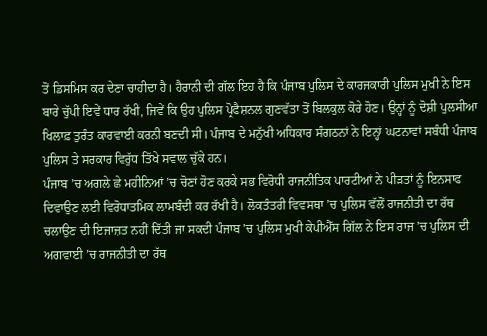ਤੋਂ ਡਿਸਮਿਸ ਕਰ ਦੇਣਾ ਚਾਹੀਦਾ ਹੈ। ਹੈਰਾਨੀ ਦੀ ਗੱਲ ਇਹ ਹੈ ਕਿ ਪੰਜਾਬ ਪੁਲਿਸ ਦੇ ਕਾਰਜਕਾਰੀ ਪੁਲਿਸ ਮੁਖੀ ਨੇ ਇਸ ਬਾਰੇ ਚੁੱਪੀ ਇਵੇਂ ਧਾਰ ਰੱਖੀ, ਜਿਵੇਂ ਕਿ ਉਹ ਪੁਲਿਸ ਪ੍ਰੋਫੈਸ਼ਨਲ ਗੁਣਵੱਤਾ ਤੋਂ ਬਿਲਕੁਲ ਕੋਰੇ ਹੋਣ। ਉਨ੍ਹਾਂ ਨੂੰ ਦੋਸ਼ੀ ਪੁਲਸੀਆ ਖਿਲਾਫ਼ ਤੁਰੰਤ ਕਾਰਵਾਈ ਕਰਨੀ ਬਣਦੀ ਸੀ। ਪੰਜਾਬ ਦੇ ਮਨੁੱਖੀ ਅਧਿਕਾਰ ਸੰਗਠਨਾਂ ਨੇ ਇਨ੍ਹਾਂ ਘਟਨਾਵਾਂ ਸਬੰਧੀ ਪੰਜਾਬ ਪੁਲਿਸ ਤੇ ਸਰਕਾਰ ਵਿਰੁੱਧ ਤਿੱਖੇ ਸਵਾਲ ਚੁੱਕੇ ਹਨ।
ਪੰਜਾਬ ’ਚ ਅਗਲੇ ਛੇ ਮਹੀਨਿਆਂ ’ਚ ਚੋਣਾਂ ਹੋਣ ਕਰਕੇ ਸਭ ਵਿਰੋਧੀ ਰਾਜਨੀਤਿਕ ਪਾਰਟੀਆਂ ਨੇ ਪੀੜਤਾਂ ਨੂੰ ਇਨਸਾਫ ਦਿਵਾਉਣ ਲਈ ਵਿਰੋਧਾਤਮਿਕ ਲਾਮਬੰਦੀ ਕਰ ਰੱਖੀ ਹੈ। ਲੋਕਤੰਤਰੀ ਵਿਵਸਥਾ ’ਚ ਪੁਲਿਸ ਵੱਲੋਂ ਰਾਜਨੀਤੀ ਦਾ ਰੱਥ ਚਲਾਉਣ ਦੀ ਇਜਾਜ਼ਤ ਨਹੀਂ ਦਿੱਤੀ ਜਾ ਸਕਦੀ ਪੰਜਾਬ ’ਚ ਪੁਲਿਸ ਮੁਖੀ ਕੇਪੀਐੱਸ ਗਿੱਲ ਨੇ ਇਸ ਰਾਜ ’ਚ ਪੁਲਿਸ ਦੀ ਅਗਵਾਈ ’ਚ ਰਾਜਨੀਤੀ ਦਾ ਰੱਥ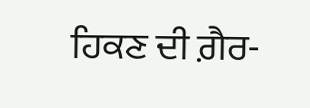ਹਿਕਣ ਦੀ ਗ਼ੈਰ-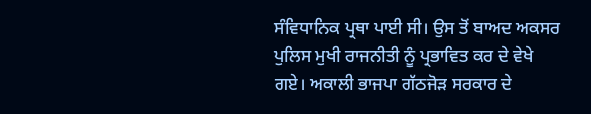ਸੰਵਿਧਾਨਿਕ ਪ੍ਰਥਾ ਪਾਈ ਸੀ। ਉਸ ਤੋਂ ਬਾਅਦ ਅਕਸਰ ਪੁਲਿਸ ਮੁਖੀ ਰਾਜਨੀਤੀ ਨੂੰ ਪ੍ਰਭਾਵਿਤ ਕਰ ਦੇ ਵੇਖੇ ਗਏ। ਅਕਾਲੀ ਭਾਜਪਾ ਗੱਠਜੋੜ ਸਰਕਾਰ ਦੇ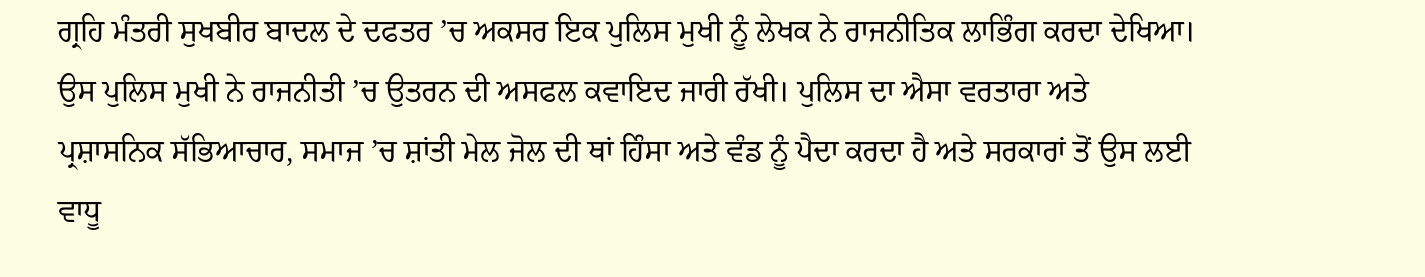ਗ੍ਰਹਿ ਮੰਤਰੀ ਸੁਖਬੀਰ ਬਾਦਲ ਦੇ ਦਫਤਰ ’ਚ ਅਕਸਰ ਇਕ ਪੁਲਿਸ ਮੁਖੀ ਨੂੰ ਲੇਖਕ ਨੇ ਰਾਜਨੀਤਿਕ ਲਾਭਿੰਗ ਕਰਦਾ ਦੇਖਿਆ। ਉਸ ਪੁਲਿਸ ਮੁਖੀ ਨੇ ਰਾਜਨੀਤੀ ’ਚ ਉਤਰਨ ਦੀ ਅਸਫਲ ਕਵਾਇਦ ਜਾਰੀ ਰੱਖੀ। ਪੁਲਿਸ ਦਾ ਐਸਾ ਵਰਤਾਰਾ ਅਤੇ ਪ੍ਰਸ਼ਾਸਨਿਕ ਸੱਭਿਆਚਾਰ, ਸਮਾਜ ’ਚ ਸ਼ਾਂਤੀ ਮੇਲ ਜੋਲ ਦੀ ਥਾਂ ਹਿੰਸਾ ਅਤੇ ਵੰਡ ਨੂੰ ਪੈਦਾ ਕਰਦਾ ਹੈ ਅਤੇ ਸਰਕਾਰਾਂ ਤੋਂ ਉਸ ਲਈ ਵਾਧੂ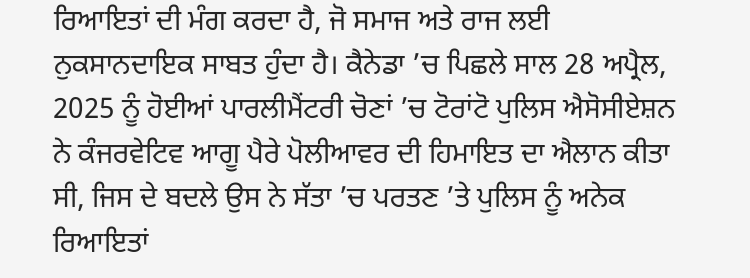ਰਿਆਇਤਾਂ ਦੀ ਮੰਗ ਕਰਦਾ ਹੈ, ਜੋ ਸਮਾਜ ਅਤੇ ਰਾਜ ਲਈ ਨੁਕਸਾਨਦਾਇਕ ਸਾਬਤ ਹੁੰਦਾ ਹੈ। ਕੈਨੇਡਾ ’ਚ ਪਿਛਲੇ ਸਾਲ 28 ਅਪ੍ਰੈਲ, 2025 ਨੂੰ ਹੋਈਆਂ ਪਾਰਲੀਮੈਂਟਰੀ ਚੋਣਾਂ ’ਚ ਟੋਰਾਂਟੋ ਪੁਲਿਸ ਐਸੋਸੀਏਸ਼ਨ ਨੇ ਕੰਜਰਵੇਟਿਵ ਆਗੂ ਪੈਰੇ ਪੋਲੀਆਵਰ ਦੀ ਹਿਮਾਇਤ ਦਾ ਐਲਾਨ ਕੀਤਾ ਸੀ, ਜਿਸ ਦੇ ਬਦਲੇ ਉਸ ਨੇ ਸੱਤਾ ’ਚ ਪਰਤਣ ’ਤੇ ਪੁਲਿਸ ਨੂੰ ਅਨੇਕ ਰਿਆਇਤਾਂ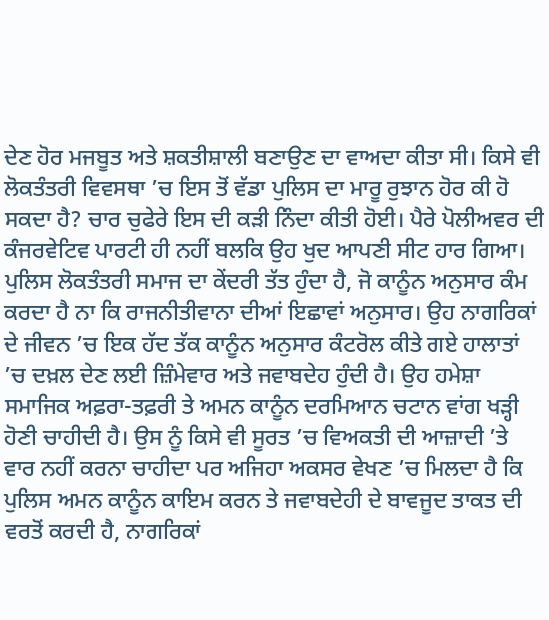ਦੇਣ ਹੋਰ ਮਜਬੂਤ ਅਤੇ ਸ਼ਕਤੀਸ਼ਾਲੀ ਬਣਾਉਣ ਦਾ ਵਾਅਦਾ ਕੀਤਾ ਸੀ। ਕਿਸੇ ਵੀ ਲੋਕਤੰਤਰੀ ਵਿਵਸਥਾ ’ਚ ਇਸ ਤੋਂ ਵੱਡਾ ਪੁਲਿਸ ਦਾ ਮਾਰੂ ਰੁਝਾਨ ਹੋਰ ਕੀ ਹੋ ਸਕਦਾ ਹੈ? ਚਾਰ ਚੁਫੇਰੇ ਇਸ ਦੀ ਕੜੀ ਨਿੰਦਾ ਕੀਤੀ ਹੋਈ। ਪੈਰੇ ਪੋਲੀਅਵਰ ਦੀ ਕੰਜਰਵੇਟਿਵ ਪਾਰਟੀ ਹੀ ਨਹੀਂ ਬਲਕਿ ਉਹ ਖੁਦ ਆਪਣੀ ਸੀਟ ਹਾਰ ਗਿਆ। ਪੁਲਿਸ ਲੋਕਤੰਤਰੀ ਸਮਾਜ ਦਾ ਕੇਂਦਰੀ ਤੱਤ ਹੁੰਦਾ ਹੈ, ਜੋ ਕਾਨੂੰਨ ਅਨੁਸਾਰ ਕੰਮ ਕਰਦਾ ਹੈ ਨਾ ਕਿ ਰਾਜਨੀਤੀਵਾਨਾ ਦੀਆਂ ਇਛਾਵਾਂ ਅਨੁਸਾਰ। ਉਹ ਨਾਗਰਿਕਾਂ ਦੇ ਜੀਵਨ ’ਚ ਇਕ ਹੱਦ ਤੱਕ ਕਾਨੂੰਨ ਅਨੁਸਾਰ ਕੰਟਰੋਲ ਕੀਤੇ ਗਏ ਹਾਲਾਤਾਂ ’ਚ ਦਖ਼ਲ ਦੇਣ ਲਈ ਜ਼ਿੰਮੇਵਾਰ ਅਤੇ ਜਵਾਬਦੇਹ ਹੁੰਦੀ ਹੈ। ਉਹ ਹਮੇਸ਼ਾ ਸਮਾਜਿਕ ਅਫ਼ਰਾ-ਤਫ਼ਰੀ ਤੇ ਅਮਨ ਕਾਨੂੰਨ ਦਰਮਿਆਨ ਚਟਾਨ ਵਾਂਗ ਖੜ੍ਹੀ ਹੋਣੀ ਚਾਹੀਦੀ ਹੈ। ਉਸ ਨੂੰ ਕਿਸੇ ਵੀ ਸੂਰਤ ’ਚ ਵਿਅਕਤੀ ਦੀ ਆਜ਼ਾਦੀ ’ਤੇ ਵਾਰ ਨਹੀਂ ਕਰਨਾ ਚਾਹੀਦਾ ਪਰ ਅਜਿਹਾ ਅਕਸਰ ਵੇਖਣ ’ਚ ਮਿਲਦਾ ਹੈ ਕਿ ਪੁਲਿਸ ਅਮਨ ਕਾਨੂੰਨ ਕਾਇਮ ਕਰਨ ਤੇ ਜਵਾਬਦੇਹੀ ਦੇ ਬਾਵਜੂਦ ਤਾਕਤ ਦੀ ਵਰਤੋਂ ਕਰਦੀ ਹੈ, ਨਾਗਰਿਕਾਂ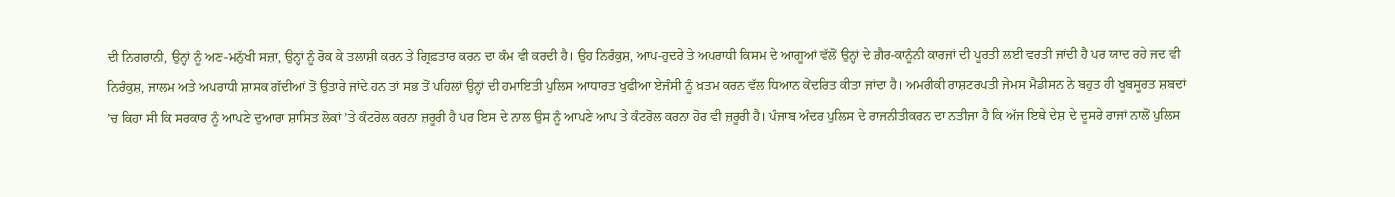ਦੀ ਨਿਗਰਾਨੀ, ਉਨ੍ਹਾਂ ਨੂੰ ਅਣ-ਮਨੁੱਖੀ ਸਜ਼ਾ, ਉਨ੍ਹਾਂ ਨੂੰ ਰੋਕ ਕੇ ਤਲਾਸ਼ੀ ਕਰਨ ਤੇ ਗ੍ਰਿਫ਼ਤਾਰ ਕਰਨ ਦਾ ਕੰਮ ਵੀ ਕਰਦੀ ਹੈ। ਉਹ ਨਿਰੰਕੁਸ਼, ਆਪ-ਹੁਦਰੇ ਤੇ ਅਪਰਾਧੀ ਕਿਸਮ ਦੇ ਆਗੂਆਂ ਵੱਲੋਂ ਉਨ੍ਹਾਂ ਦੇ ਗ਼ੈਰ-ਕਾਨੂੰਨੀ ਕਾਰਜਾਂ ਦੀ ਪੂਰਤੀ ਲਈ ਵਰਤੀ ਜਾਂਦੀ ਹੈ ਪਰ ਯਾਦ ਰਹੇ ਜਦ ਵੀ ਨਿਰੰਕੁਸ਼, ਜਾਲਮ ਅਤੇ ਅਪਰਾਧੀ ਸ਼ਾਸਕ ਗੱਦੀਆਂ ਤੋਂ ਉਤਾਰੇ ਜਾਂਦੇ ਹਨ ਤਾਂ ਸਭ ਤੋਂ ਪਹਿਲਾਂ ਉਨ੍ਹਾਂ ਦੀ ਹਮਾਇਤੀ ਪੁਲਿਸ ਆਧਾਰਤ ਖੁਫੀਆ ਏਜੰਸੀ ਨੂੰ ਖ਼ਤਮ ਕਰਨ ਵੱਲ ਧਿਆਨ ਕੇਂਦਰਿਤ ਕੀਤਾ ਜਾਂਦਾ ਹੈ। ਅਮਰੀਕੀ ਰਾਸ਼ਟਰਪਤੀ ਜੇਮਸ ਮੈਡੀਸਨ ਨੇ ਬਹੁਤ ਹੀ ਖੂਬਸੂਰਤ ਸ਼ਬਦਾਂ ’ਚ ਕਿਹਾ ਸੀ ਕਿ ਸਰਕਾਰ ਨੂੰ ਆਪਣੇ ਦੁਆਰਾ ਸ਼ਾਸਿਤ ਲੋਕਾਂ ’ਤੇ ਕੰਟਰੋਲ ਕਰਨਾ ਜ਼ਰੂਰੀ ਹੈ ਪਰ ਇਸ ਦੇ ਨਾਲ ਉਸ ਨੂੰ ਆਪਣੇ ਆਪ ਤੇ ਕੰਟਰੋਲ ਕਰਨਾ ਹੋਰ ਵੀ ਜ਼ਰੂਰੀ ਹੈ। ਪੰਜਾਬ ਅੰਦਰ ਪੁਲਿਸ ਦੇ ਰਾਜਨੀਤੀਕਰਨ ਦਾ ਨਤੀਜਾ ਹੈ ਕਿ ਅੱਜ ਇਥੇ ਦੇਸ਼ ਦੇ ਦੂਸਰੇ ਰਾਜਾਂ ਨਾਲੋਂ ਪੁਲਿਸ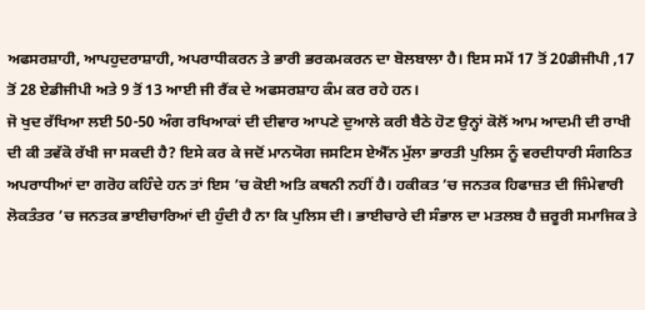ਅਫਸਰਸ਼ਾਹੀ, ਆਪਹੁਦਰਾਸ਼ਾਹੀ, ਅਪਰਾਧੀਕਰਨ ਤੇ ਭਾਰੀ ਭਰਕਮਕਰਨ ਦਾ ਬੋਲਬਾਲਾ ਹੈ। ਇਸ ਸਮੇਂ 17 ਤੋਂ 20ਡੀਜੀਪੀ ,17 ਤੋਂ 28 ਏਡੀਜੀਪੀ ਅਤੇ 9 ਤੋਂ 13 ਆਈ ਜੀ ਰੈਂਕ ਦੇ ਅਫਸਰਸ਼ਾਹ ਕੰਮ ਕਰ ਰਹੇ ਹਨ।
ਜੋ ਖੁਦ ਰੱਖਿਆ ਲਈ 50-50 ਅੰਗ ਰਖਿਆਕਾਂ ਦੀ ਦੀਵਾਰ ਆਪਣੇ ਦੁਆਲੇ ਕਰੀ ਬੈਠੇ ਹੋਣ ਉਨ੍ਹਾਂ ਕੋਲੋਂ ਆਮ ਆਦਮੀ ਦੀ ਰਾਖੀ ਦੀ ਕੀ ਤਵੱਕੋ ਰੱਖੀ ਜਾ ਸਕਦੀ ਹੈ? ਇਸੇ ਕਰ ਕੇ ਜਦੋਂ ਮਾਨਯੋਗ ਜਸਟਿਸ ਏਐੱਨ ਮੁੱਲਾ ਭਾਰਤੀ ਪੁਲਿਸ ਨੂੰ ਵਰਦੀਧਾਰੀ ਸੰਗਠਿਤ ਅਪਰਾਧੀਆਂ ਦਾ ਗਰੋਹ ਕਹਿੰਦੇ ਹਨ ਤਾਂ ਇਸ ’ਚ ਕੋਈ ਅਤਿ ਕਥਨੀ ਨਹੀਂ ਹੈ। ਹਕੀਕਤ ’ਚ ਜਨਤਕ ਹਿਫਾਜ਼ਤ ਦੀ ਜਿੰਮੇਵਾਰੀ ਲੋਕਤੰਤਰ ’ਚ ਜਨਤਕ ਭਾਈਚਾਰਿਆਂ ਦੀ ਹੁੰਦੀ ਹੈ ਨਾ ਕਿ ਪੁਲਿਸ ਦੀ। ਭਾਈਚਾਰੇ ਦੀ ਸੰਭਾਲ ਦਾ ਮਤਲਬ ਹੈ ਜ਼ਰੂਰੀ ਸਮਾਜਿਕ ਤੇ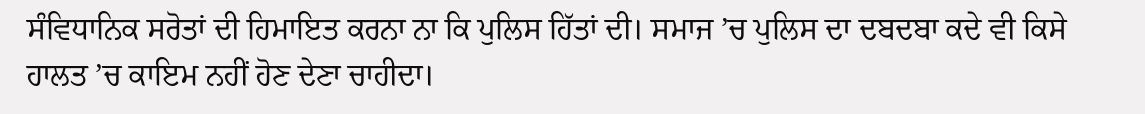ਸੰਵਿਧਾਨਿਕ ਸਰੋਤਾਂ ਦੀ ਹਿਮਾਇਤ ਕਰਨਾ ਨਾ ਕਿ ਪੁਲਿਸ ਹਿੱਤਾਂ ਦੀ। ਸਮਾਜ ’ਚ ਪੁਲਿਸ ਦਾ ਦਬਦਬਾ ਕਦੇ ਵੀ ਕਿਸੇ ਹਾਲਤ ’ਚ ਕਾਇਮ ਨਹੀਂ ਹੋਣ ਦੇਣਾ ਚਾਹੀਦਾ।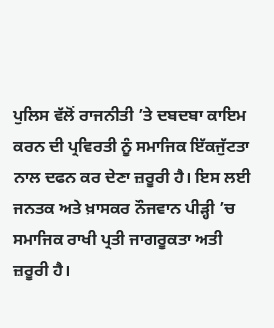ਪੁਲਿਸ ਵੱਲੋਂ ਰਾਜਨੀਤੀ ’ਤੇ ਦਬਦਬਾ ਕਾਇਮ ਕਰਨ ਦੀ ਪ੍ਰਵਿਰਤੀ ਨੂੰ ਸਮਾਜਿਕ ਇੱਕਜੁੱਟਤਾ ਨਾਲ ਦਫਨ ਕਰ ਦੇਣਾ ਜ਼ਰੂਰੀ ਹੈ। ਇਸ ਲਈ ਜਨਤਕ ਅਤੇ ਖ਼ਾਸਕਰ ਨੌਜਵਾਨ ਪੀੜ੍ਹੀ ’ਚ ਸਮਾਜਿਕ ਰਾਖੀ ਪ੍ਰਤੀ ਜਾਗਰੂਕਤਾ ਅਤੀ ਜ਼ਰੂਰੀ ਹੈ।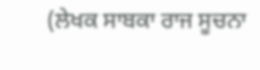(ਲੇਖਕ ਸਾਬਕਾ ਰਾਜ ਸੂਚਨਾ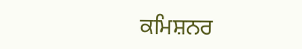ਕਮਿਸ਼ਨਰ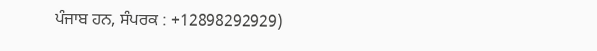ਪੰਜਾਬ ਹਨ, ਸੰਪਰਕ : +12898292929)